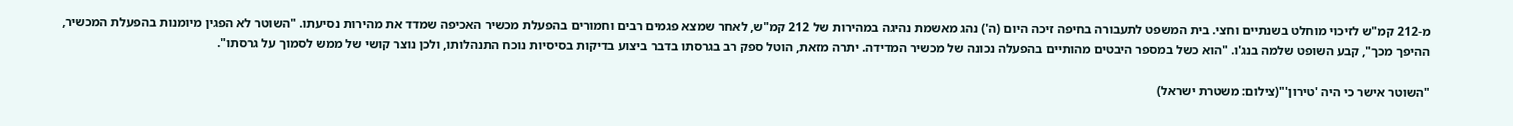מ-212 קמ"ש לזיכוי מוחלט בשנתיים וחצי. בית המשפט לתעבורה בחיפה זיכה היום (ה') נהג מאשמת נהיגה במהירות של 212 קמ"ש, לאחר שמצא פגמים רבים וחמורים בהפעלת מכשיר האכיפה שמדד את מהירות נסיעתו. "השוטר לא הפגין מיומנות בהפעלת המכשיר, ההיפך מכך", קבע השופט שלמה בנג'ו. "הוא כשל במספר היבטים מהותיים בהפעלה נכונה של מכשיר המדידה. יתרה מזאת, הוטל ספק רב בגרסתו בדבר ביצוע בדיקות בסיסיות נוכח התנהלותו, ולכן נוצר קושי של ממש לסמוך על גרסתו".

"השוטר אישר כי היה 'טירון'"(צילום: משטרת ישראל)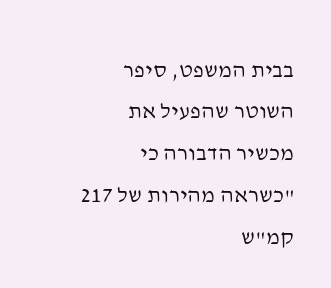בבית המשפט, סיפר השוטר שהפעיל את מכשיר הדבורה כי "כשראה מהירות של 217 קמ"ש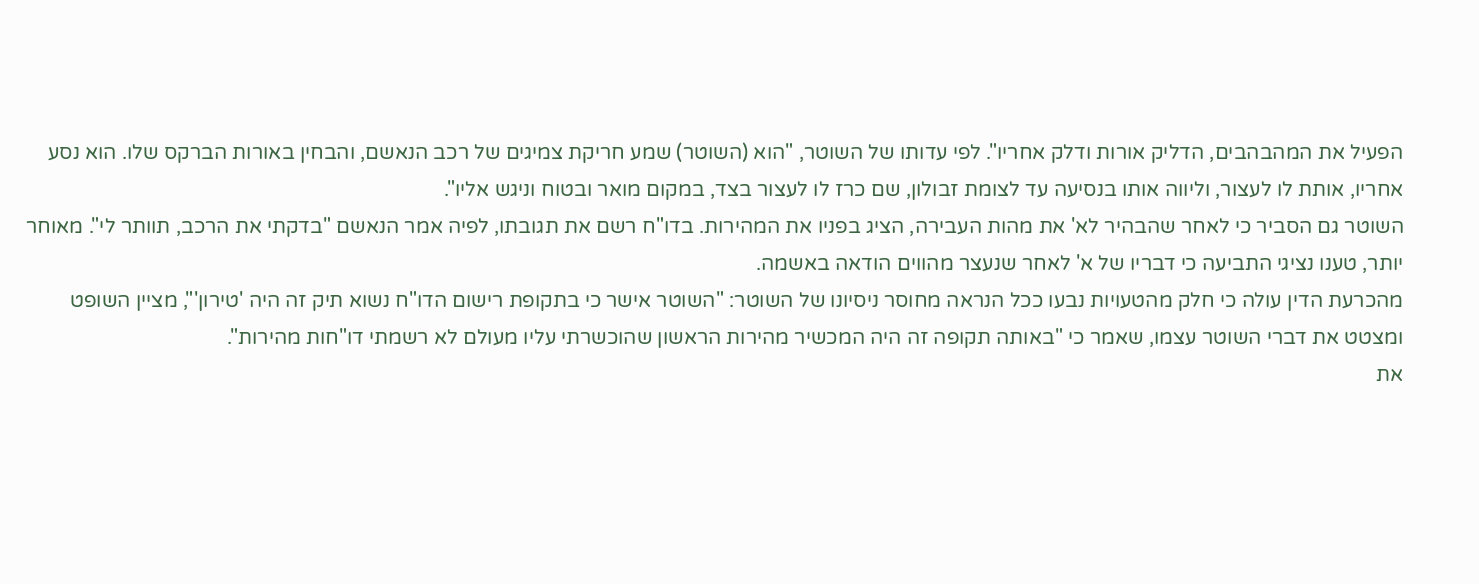הפעיל את המהבהבים, הדליק אורות ודלק אחריו". לפי עדותו של השוטר, "הוא (השוטר) שמע חריקת צמיגים של רכב הנאשם, והבחין באורות הברקס שלו. הוא נסע אחריו, אותת לו לעצור, וליווה אותו בנסיעה עד לצומת זבולון, שם כרז לו לעצור בצד, במקום מואר ובטוח וניגש אליו".
השוטר גם הסביר כי לאחר שהבהיר לא' את מהות העבירה, הציג בפניו את המהירות. בדו"ח רשם את תגובתו, לפיה אמר הנאשם "בדקתי את הרכב, תוותר לי". מאוחר יותר, טענו נציגי התביעה כי דבריו של א' לאחר שנעצר מהווים הודאה באשמה.
מהכרעת הדין עולה כי חלק מהטעויות נבעו ככל הנראה מחוסר ניסיונו של השוטר: "השוטר אישר כי בתקופת רישום הדו"ח נשוא תיק זה היה 'טירון'", מציין השופט ומצטט את דברי השוטר עצמו, שאמר כי "באותה תקופה זה היה המכשיר מהירות הראשון שהוכשרתי עליו מעולם לא רשמתי דו"חות מהירות".
את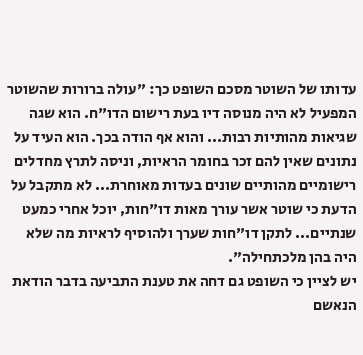עדותו של השוטר מסכם השופט כך: "עולה ברורות שהשוטר המפעיל לא היה מנוסה דיו בעת רישום הדו"ח. הוא שגה שגיאות מהותיות רבות... והוא אף הודה בכך. הוא העיד על נתונים שאין להם זכר בחומר הראיות, וניסה לתרץ מחדלים רישומיים מהותיים שונים בעדות מאוחרת... לא מתקבל על הדעת כי שוטר אשר עורך מאות דו"חות, יוכל אחרי כמעט שנתיים... לתקן דו"חות שערך ולהוסיף לראיות מה שלא היה בהן מלכתחילה".
יש לציין כי השופט גם דחה את טענת התביעה בדבר הודאת הנאשם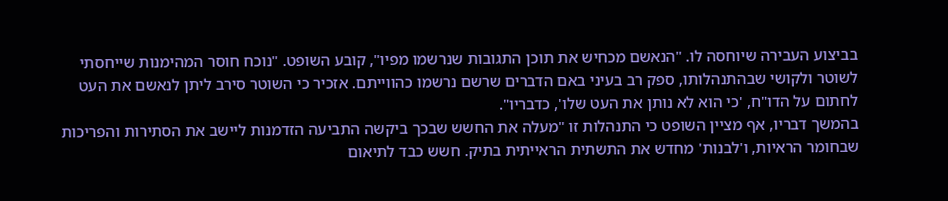בביצוע העבירה שיוחסה לו. "הנאשם מכחיש את תוכן התגובות שנרשמו מפיו", קובע השופט. "נוכח חוסר המהימנות שייחסתי לשוטר ולקושי שבהתנהלותו, ספק רב בעיני באם הדברים שרשם נרשמו כהווייתם. אזכיר כי השוטר סירב ליתן לנאשם את העט לחתום על הדו"ח, 'כי הוא לא נותן את העט שלו', כדבריו".
בהמשך דבריו, אף מציין השופט כי התנהלות זו "מעלה את החשש שבכך ביקשה התביעה הזדמנות ליישב את הסתירות והפריכות שבחומר הראיות, ו'לבנות' מחדש את התשתית הראייתית בתיק. חשש כבד לתיאום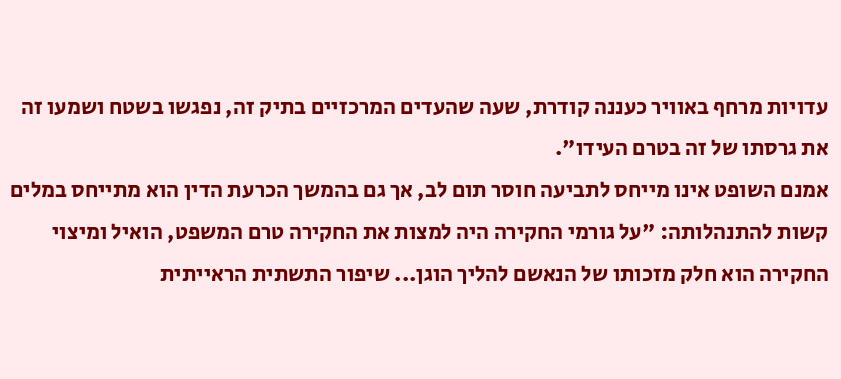עדויות מרחף באוויר כעננה קודרת, שעה שהעדים המרכזיים בתיק זה, נפגשו בשטח ושמעו זה את גרסתו של זה בטרם העידו".
אמנם השופט אינו מייחס לתביעה חוסר תום לב, אך גם בהמשך הכרעת הדין הוא מתייחס במלים קשות להתנהלותה: "על גורמי החקירה היה למצות את החקירה טרם המשפט, הואיל ומיצוי החקירה הוא חלק מזכותו של הנאשם להליך הוגן... שיפור התשתית הראייתית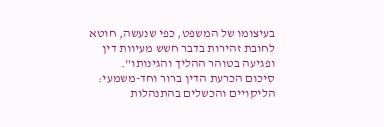בעיצומו של המשפט, כפי שנעשה, חוטא לחובת זהירות בדבר חשש מעיוות דין ופגיעה בטוהר ההליך והגינותו".
סיכום הכרעת הדין ברור וחד-משמעי: הליקויים והכשלים בהתנהלות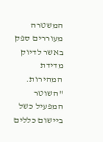המשטרה מעוררים ספק באשר לדיוק מדידת המהירות. "השוטר המפעיל כשל ביישום כללים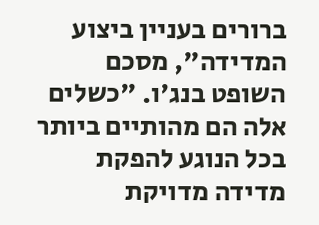ברורים בעניין ביצוע המדידה", מסכם השופט בנג'ו. "כשלים אלה הם מהותיים ביותר בכל הנוגע להפקת מדידה מדויקת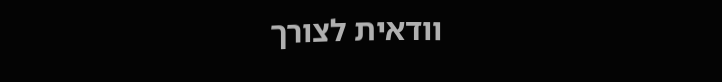וודאית לצורך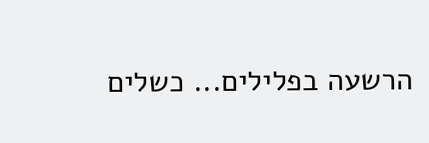הרשעה בפלילים... כשלים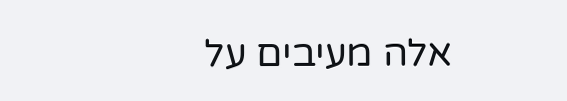אלה מעיבים על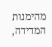מהימנות המדידה,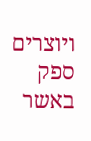ויוצרים ספק באשר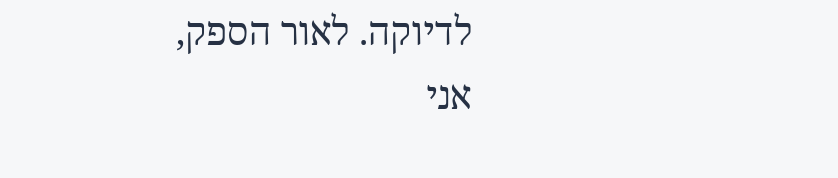לדיוקה. לאור הספק, אני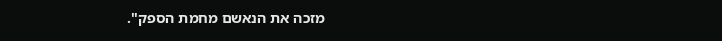מזכה את הנאשם מחמת הספק".